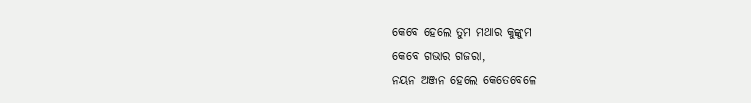କେବେ ହେଲେ ତୁମ ମଥାର କୁଙ୍କୁମ
କେବେ ଗଭାର ଗଜରା,
ନୟନ ଅଞ୍ଜନ ହେଲେ କେତେବେଳେ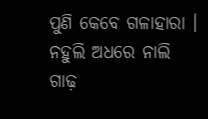ପୁଣି କେବେ ଗଳାହାରା ।
ନହୁଲି ଅଧରେ ନାଲି ଗାଢ଼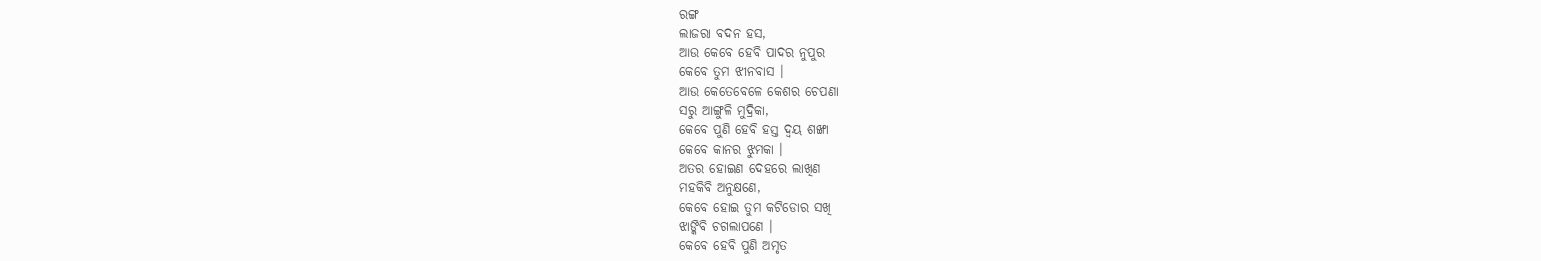ରଙ୍ଗ
ଲାଜରା ବଦନ ହସ,
ଆଉ କେବେ ହେବି ପାଦର ନୁପୁର
କେବେ ତୁମ ଝୀନବାସ ।
ଆଉ କେତେବେଳେ କେଶର ଚେପଣା
ସରୁ ଆଙ୍ଗୁଳି ମୁଦ୍ରିକା,
କେବେ ପୁଣି ହେବି ହସ୍ତ ଦ୍ୱୟ ଶଙ୍ଖା
କେବେ କାନର ଝୁମକା ।
ଅତର ହୋଇଣ ଦେହରେ ଲାଖିଣ
ମହକିବି ଅନୁକ୍ଷଣେ,
କେବେ ହୋଇ ତୁମ କଟିଡୋର ସଖି
ଝାଙ୍କିବି ଚଗଲାପଣେ ।
କେବେ ହେବି ପୁଣି ଅମୃତ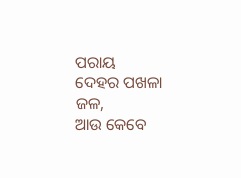ପରାୟ
ଦେହର ପଖଳା ଜଳ,
ଆଉ କେବେ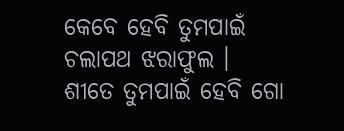କେବେ ହେବି ତୁମପାଇଁ
ଚଲାପଥ ଝରାଫୁଲ ।
ଶୀତେ ତୁମପାଇଁ ହେବି ଗୋ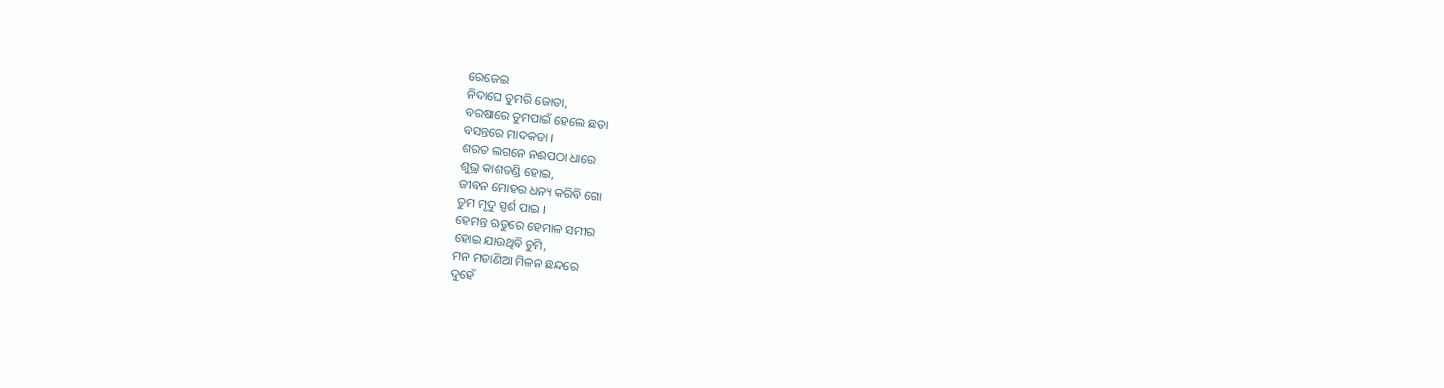ରେଜେଇ
ନିଦାଘେ ତୁମରି ଜୋତା,
ବରଷାରେ ତୁମପାଇଁ ହେଲେ ଛତା
ବସନ୍ତରେ ମାଦକତା ।
ଶରତ ଲଗନେ ନଈପଠା ଧାରେ
ଶୁଭ୍ର କାଶତଣ୍ଡି ହୋଇ,
ଜୀବନ ମୋହର ଧନ୍ୟ କରିବି ଗୋ
ତୁମ ମୃଦୁ ସ୍ପର୍ଶ ପାଇ ।
ହେମନ୍ତ ଋତୁରେ ହେମାଳ ସମୀର
ହୋଇ ଯାଉଥିବି ଚୁମି,
ମନ ମତାଣିଆ ମିଳନ ଛନ୍ଦରେ
ଦୁହେଁ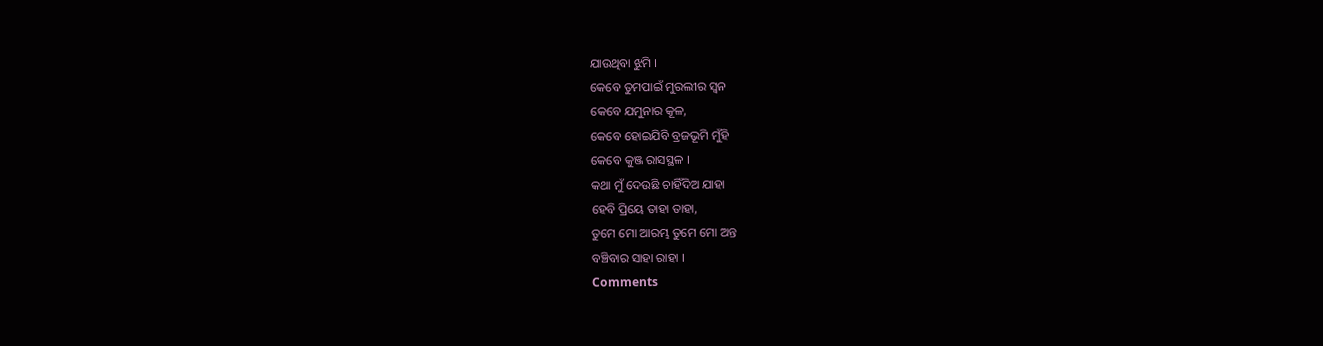ଯାଉଥିବା ଝୁମି ।
କେବେ ତୁମପାଇଁ ମୁରଲୀର ସ୍ୱନ
କେବେ ଯମୁନାର କୂଳ,
କେବେ ହୋଇଯିବି ବ୍ରଜଭୂମି ମୁଁହି
କେବେ କୁଞ୍ଜ ରାସସ୍ଥଳ ।
କଥା ମୁଁ ଦେଉଛି ଚାହିଁଦିଅ ଯାହା
ହେବି ପ୍ରିୟେ ତାହା ତାହା,
ତୁମେ ମୋ ଆରମ୍ଭ ତୁମେ ମୋ ଅନ୍ତ
ବଞ୍ଚିବାର ସାହା ରାହା ।
Comments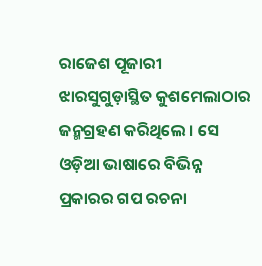ରାଜେଶ ପୂଜାରୀ ଝାରସୁଗୁଡ଼ାସ୍ଥିତ କୁଶମେଲାଠାର ଜନ୍ମଗ୍ରହଣ କରିଥିଲେ । ସେ ଓଡ଼ିଆ ଭାଷାରେ ବିଭିନ୍ନ ପ୍ରକାରର ଗପ ରଚନା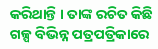କରିଥାନ୍ତି । ତାଙ୍କ ରଚିତ କିଛି ଗଳ୍ପ ବିଭିନ୍ନ ପତ୍ରପତ୍ରିକାରେ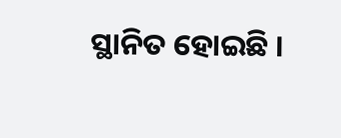ସ୍ଥାନିତ ହୋଇଛି ।